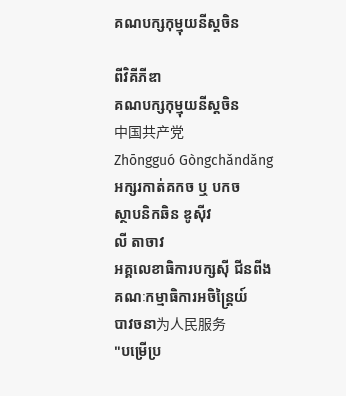គណបក្សកុម្មុយនីស្តចិន

ពីវិគីភីឌា
គណបក្សកុម្មុយនីស្តចិន
中国共产党
Zhōngguó Gòngchǎndǎng
អក្សរកាត់គកច ឬ បកច
ស្ថាបនិកឆិន ឌូស៊ីវ
លី តាចាវ
អគ្គលេខាធិការបក្សស៊ី ជីនពីង
គណៈកម្មាធិការអចិន្ត្រៃយ៍
បាវចនា为人民服务
"បម្រើប្រ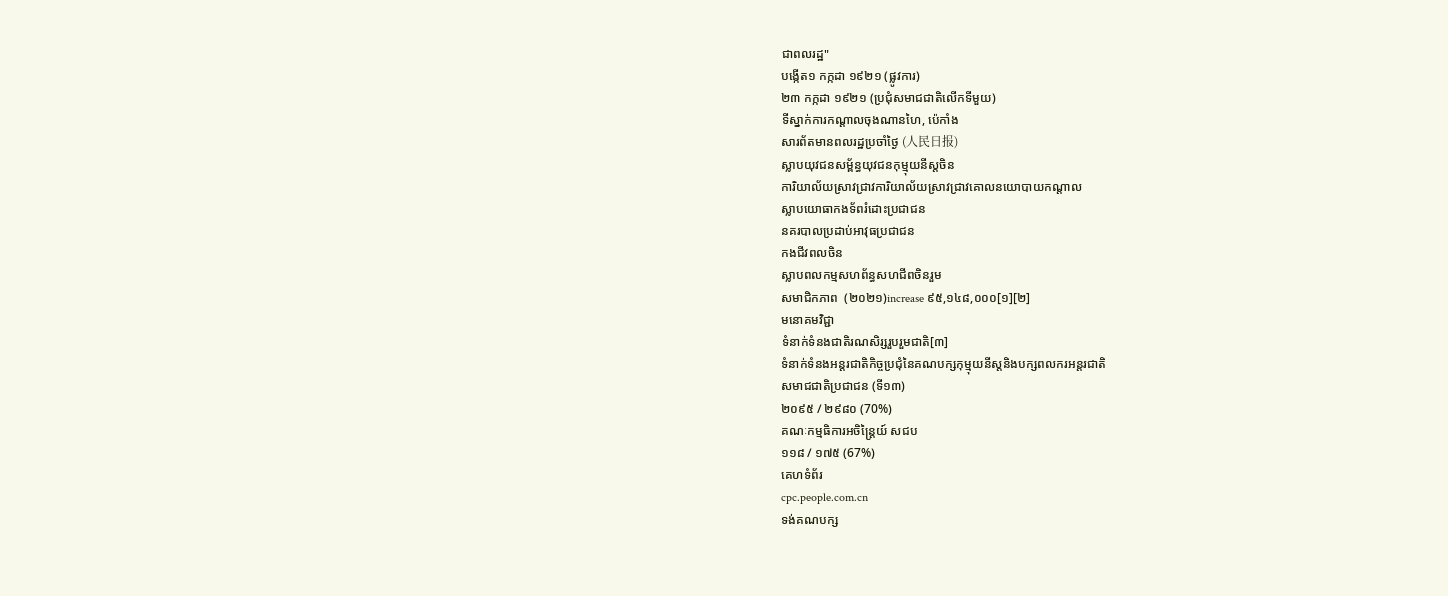ជាពលរដ្ឋ"
បង្កើត១ កក្កដា ១៩២១ (ផ្លូវការ)
២៣ កក្កដា ១៩២១ (ប្រជុំសមាជជាតិលើកទីមួយ)
ទីស្នាក់ការកណ្ដាលចុងណានហៃ, ប៉េកាំង
សារព័តមានពលរដ្ឋប្រចាំថ្ងៃ (人民日报)
ស្លាបយុវជនសម្ព័ន្ធយុវជនកុម្មុយនីស្តចិន
ការិយាល័យស្រាវជ្រាវការិយាល័យស្រាវជ្រាវគោលនយោបាយកណ្តាល
ស្លាបយោធាកងទ័ពរំដោះប្រជាជន
នគរបាលប្រដាប់អាវុធប្រជាជន
កងជីវពលចិន
ស្លាបពលកម្មសហព័ន្ធសហជីពចិនរួម
សមាជិកភាព  (២០២១)increase ៩៥,១៤៨,០០០[១][២]
មនោគមវិជ្ជា
ទំនាក់ទំនងជាតិរណសិរ្សរួបរួមជាតិ[៣]
ទំនាក់ទំនងអន្តរជាតិកិច្ចប្រជុំនៃគណបក្សកុម្មុយនីស្តនិងបក្សពលករអន្តរជាតិ
សមាជជាតិប្រជាជន (ទី១៣)
២០៩៥ / ២៩៨០ (70%)
គណៈកម្មធិការអចិន្ត្រៃយ៍ សជប
១១៨ / ១៧៥ (67%)
គេហទំព័រ
cpc.people.com.cn
ទង់គណបក្ស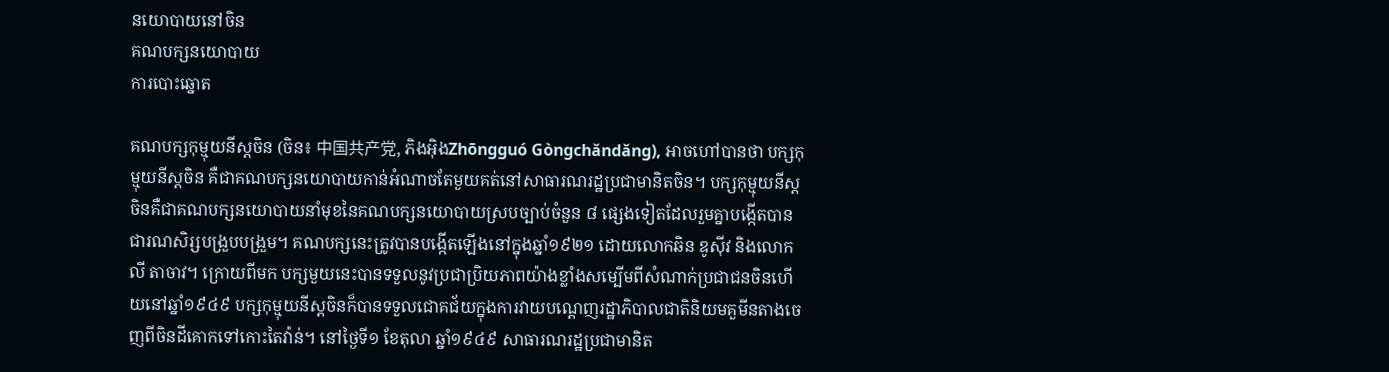នយោបាយនៅចិន
គណបក្សនយោបាយ
ការបោះឆ្នោត

គណបក្សកុម្មុយនីស្តចិន (ចិន៖ 中国共产党, ភិងអ៊ិងZhōngguó Gòngchǎndǎng), អាចហៅបានថា បក្សកុម្មុយនីស្តចិន គឺជាគណបក្សនយោបាយកាន់អំណាចតែមួយគត់នៅសាធារណរដ្ឋប្រជាមានិតចិន។ បក្សកុម្មុយនីស្តចិនគឺជាគណបក្សនយោបាយនាំមុខនៃគណបក្សនយោបាយស្របច្បាប់ចំនួន ៨ ផ្សេងទៀតដែលរួមគ្នាបង្កើតបានជារណសិរ្សបង្រួបបង្រួម។ គណបក្សនេះត្រូវបានបង្កើតឡើងនៅក្នុងឆ្នាំ១៩២១ ដោយលោកឆិន ឌូស៊ីវ និងលោកលី តាចាវ។ ក្រោយពីមក បក្សមួយនេះបានទទួលនូវប្រជាប្រិយភាពយ៉ាងខ្លាំងសម្បើមពីសំណាក់ប្រជាជនចិនហើយនៅឆ្នាំ១៩៤៩ បក្សកុម្មុយនីស្តចិនក៏បានទទួលជោគជ័យក្នុងការវាយបណ្តេញរដ្ឋាភិបាលជាតិនិយមគួមីនតាងចេញពីចិនដីគោកទៅកោះតៃវ៉ាន់។ នៅថ្ងៃទី១ ខែតុលា ឆ្នាំ១៩៤៩ សាធារណរដ្ឋប្រជាមានិត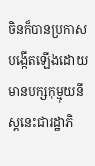ចិនក៏បានប្រកាសបង្កើតឡើងដោយមានបក្សកុម្មុយនីស្តនេះជារដ្ឋាភិ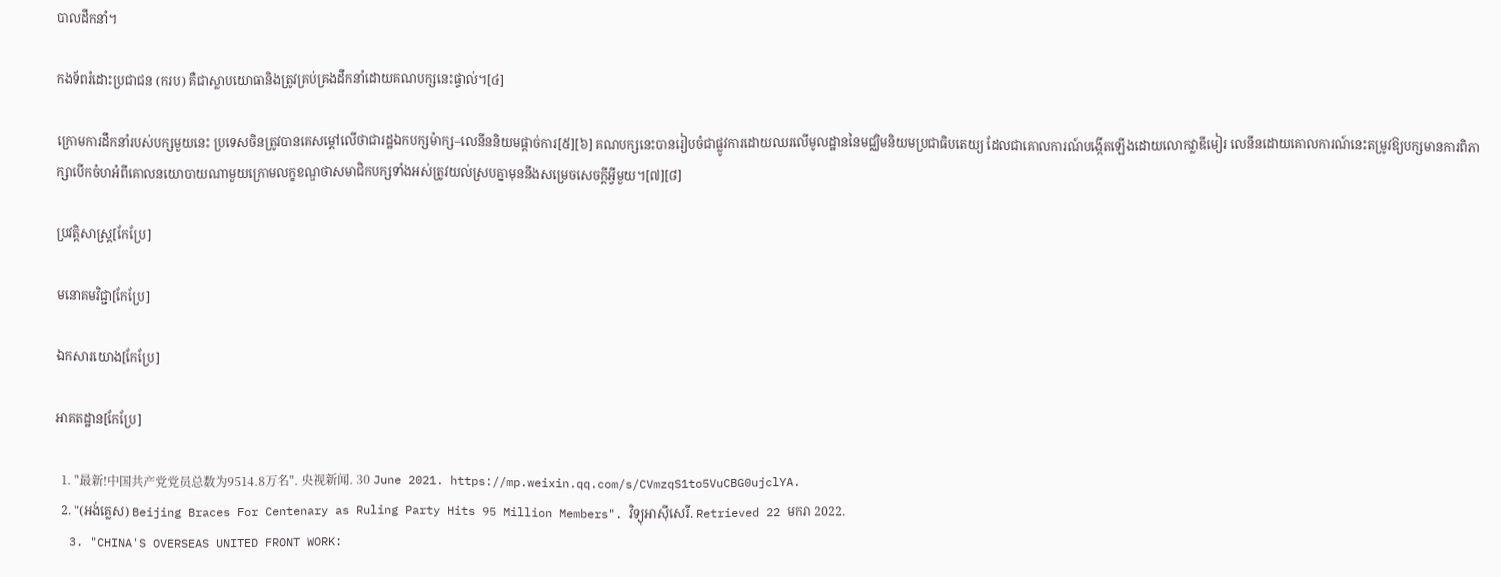បាលដឹកនាំ។

កងទ័ពរំដោះប្រជាជន (ករប) គឺជាស្លាបយោធានិងត្រូវគ្រប់គ្រងដឹកនាំដោយគណបក្សនេះផ្ទាល់។[៤]

ក្រោមការដឹកនាំរបស់បក្សមួយនេះ ប្រទេសចិនត្រូវបានគេសម្តៅលើថាជារដ្ឋឯកបក្សម៉ាក្ស–លេនីននិយមផ្តាច់ការ[៥][៦] គណបក្សនេះបានរៀបចំជាផ្លូវការដោយឈរលើមូលដ្ឋាននៃមជ្ឈិមនិយមប្រជាធិបតេយ្យ ដែលជាគោលការណ៍បង្កើតឡើងដោយលោកវ្លាឌីមៀរ លេនីនដោយគោលការណ៍នេះតម្រូវឱ្យបក្សមានការពិភាក្សាបើកចំហអំពីគោលនយោបាយណាមួយក្រោមលក្ខខណ្ឌថាសមាជិកបក្សទាំងអស់ត្រូវយល់ស្របគ្នាមុននឹងសម្រេចសេចក្តីអ្វីមួយ។[៧][៨]

ប្រវត្តិសាស្ត្រ[កែប្រែ]

មនោគមវិជ្ជា[កែប្រែ]

ឯកសារយោង[កែប្រែ]

អាគតដ្ឋាន[កែប្រែ]

  1. "最新!中国共产党党员总数为9514.8万名". 央视新闻. 30 June 2021. https://mp.weixin.qq.com/s/CVmzqS1to5VuCBG0ujclYA.
  2. "(អង់គ្លេស) Beijing Braces For Centenary as Ruling Party Hits 95 Million Members". វិទ្យុអាស៊ីសេរី. Retrieved 22 មករា 2022.
  3. "CHINA'S OVERSEAS UNITED FRONT WORK: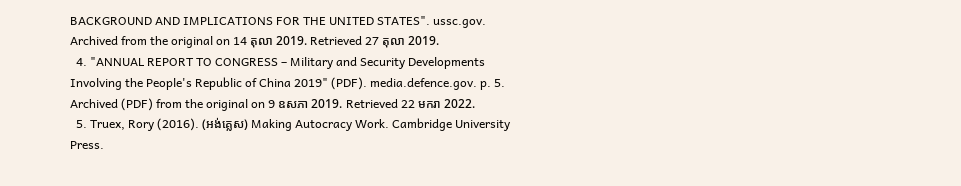BACKGROUND AND IMPLICATIONS FOR THE UNITED STATES". ussc.gov. Archived from the original on 14 តុលា 2019. Retrieved 27 តុលា 2019.
  4. "ANNUAL REPORT TO CONGRESS – Military and Security Developments Involving the People's Republic of China 2019" (PDF). media.defence.gov. p. 5. Archived (PDF) from the original on 9 ឧសភា 2019. Retrieved 22 មករា 2022.
  5. Truex, Rory (2016). (អង់គ្លេស) Making Autocracy Work. Cambridge University Press.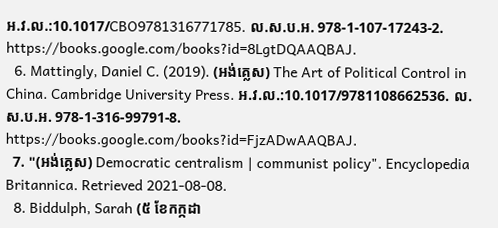អ.វ.ល.:10.1017/CBO9781316771785. ល.ស.ប.អ. 978-1-107-17243-2. https://books.google.com/books?id=8LgtDQAAQBAJ.
  6. Mattingly, Daniel C. (2019). (អង់គ្លេស) The Art of Political Control in China. Cambridge University Press. អ.វ.ល.:10.1017/9781108662536. ល.ស.ប.អ. 978-1-316-99791-8. https://books.google.com/books?id=FjzADwAAQBAJ.
  7. "(អង់គ្លេស) Democratic centralism | communist policy". Encyclopedia Britannica. Retrieved 2021-08-08.
  8. Biddulph, Sarah (៥ ខែកក្កដា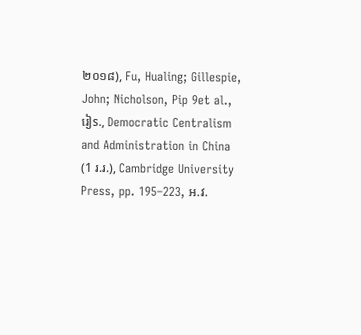២០១៨), Fu, Hualing; Gillespie, John; Nicholson, Pip 9et al., រៀs., Democratic Centralism and Administration in China (1 រ.រ.), Cambridge University Press, pp. 195–223, អ.វ.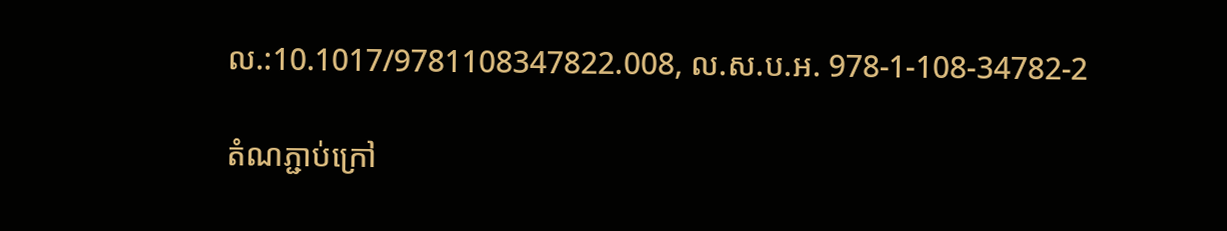ល.:10.1017/9781108347822.008, ល.ស.ប.អ. 978-1-108-34782-2

តំណភ្ជាប់ក្រៅ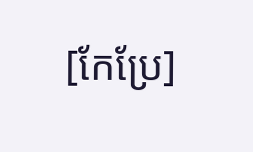[កែប្រែ]